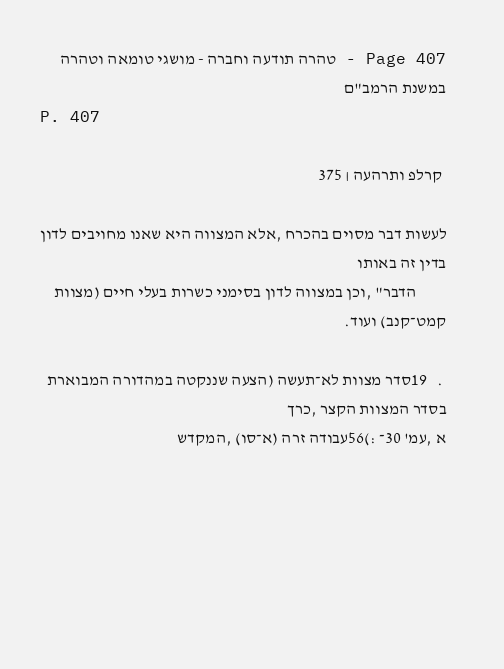Page 407 - טהרה תודעה וחברה - מושגי טומאה וטהרה במשנת הרמב"ם
P. 407

 קרלפ ותרהעה ׀ 375

לעשות דבר מסוים בהכרח ,אלא המצווה היא שאנו מחויבים לדון בדין זה באותו
         הדבר" ,וכן במצווה לדון בסימני כשרות בעלי חיים (מצוות קמט־קנב) ועוד.

 .   19סדר מצוות לא־תעשה (הצעה שננקטה במהדורה המבוארת בסדר המצוות הקצר ,כרך
א ,עמ' 30־ :)56עבודה זרה (א־סו) ,המקדש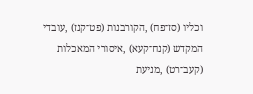וכליו (סז־פח) ,הקורבנות (פט־קנז) ,עובדי
המקדש (קנח־קעא) ,איסורי המאכלות (קעב־רט) ,מניעת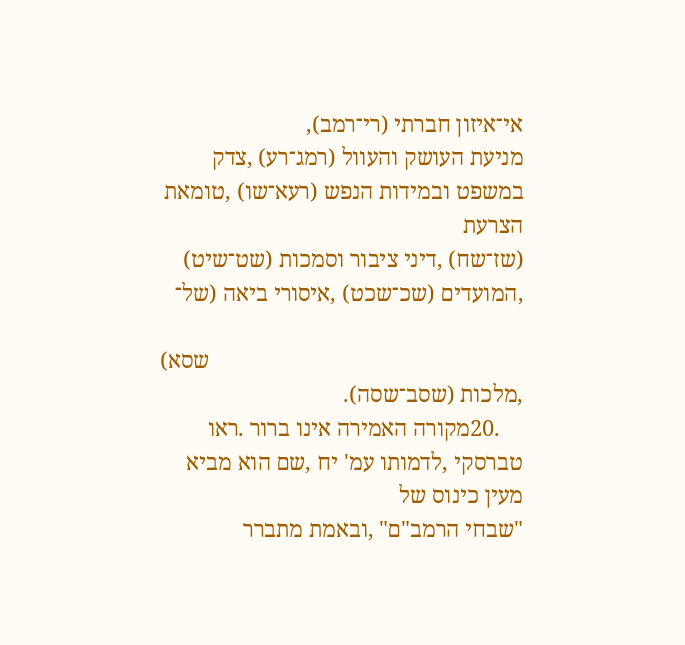אי־איזון חברתי (רי־רמב),
מניעת העושק והעוול (רמג־רע) ,צדק במשפט ובמידות הנפש (רעא־שו) ,טומאת הצרעת
(שז־שח) ,דיני ציבור וסמכות (שט־שיט) ,המועדים (שכ־שכט) ,איסורי ביאה (של־

                                                       שסא) ,מלכות (שסב־שסה).
    .20מקורה האמירה אינו ברור .ראו טברסקי ,לדמותו עמ' יח ,שם הוא מביא מעין כינוס של
"שבחי הרמב"ם" ,ובאמת מתברר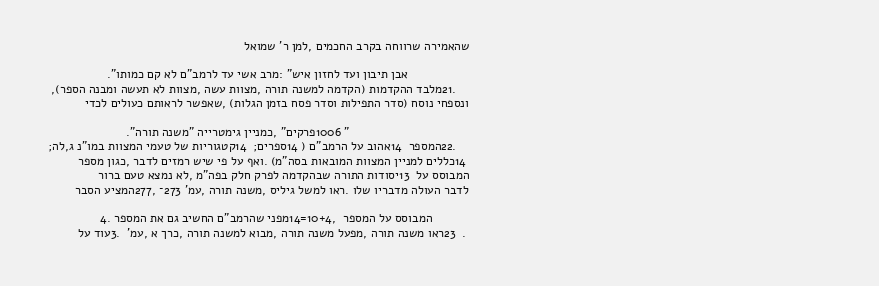שהאמירה שרווחה בקרב החכמים ,למן ר' שמואל

                  אבן תיבון ועד לחזון איש" :מרב אשי עד לרמב"ם לא קם כמותו".
    .21מלבד ההקדמות (הקדמה למשנה תורה ,מצוות עשה ,מצוות לא תעשה ומבנה הספר),
ונספחי נוסח (סדר התפילות וסדר פסח בזמן הגלות) ,שאפשר לראותם כעולים לכדי

                                   " 1006פרקים" ,כמניין גימטרייה "משנה תורה".
    .22המספר  14אהוב על הרמב"ם ( 14ספרים;  14קטגוריות של טעמי המצוות במו"נ ג,לה;
 14כללים למניין המצוות המובאות בסה"מ) .ואף על פי שיש רמזים לדבר ,כגון מספר
המבוסס על  13יסודות התורה שבהקדמה לפרק חלק בפה"מ ,לא נמצא טעם ברור
לדבר העולה מדבריו שלו .ראו למשל גיליס ,משנה תורה ,עמ' 273־ ,277המציע הסבר

           המבוסס על המספר  ,10+4=14מפני שהרמב"ם החשיב גם את המספר .4
 .  23ראו משנה תורה ,מפעל משנה תורה ,מבוא למשנה תורה ,כרך א ,עמ'  .3עוד על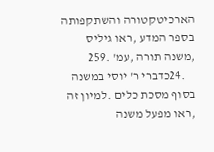הארכיטקטורה והשתקפותה בספר המדע ,ראו גיליס ,משנה תורה ,עמ' .259
    .24כדברי ר' יוסי במשנה בסוף מסכת כלים .למיון זה ,ראו מפעל משנה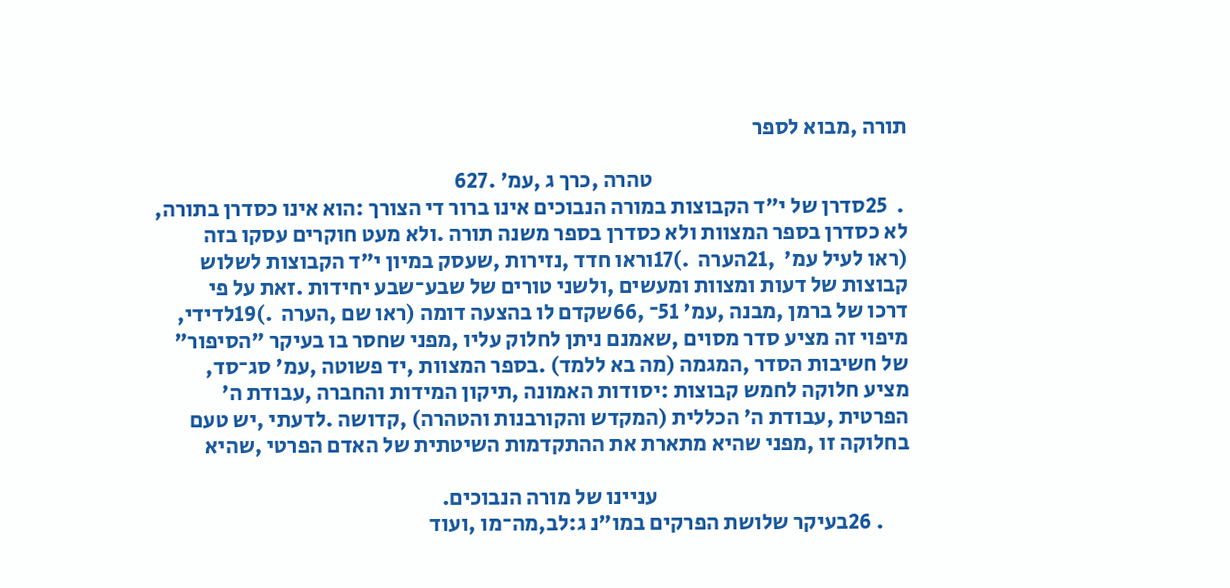תורה ,מבוא לספר

                                                          טהרה ,כרך ג ,עמ' .627
 .  25סדרן של י"ד הקבוצות במורה הנבוכים אינו ברור די הצורך :הוא אינו כסדרן בתורה,
לא כסדרן בספר המצוות ולא כסדרן בספר משנה תורה .ולא מעט חוקרים עסקו בזה
(ראו לעיל עמ'  ,21הערה  .)17וראו חדד ,נזירות ,שעסק במיון י"ד הקבוצות לשלוש
קבוצות של דעות ומצוות ומעשים ,ולשני טורים של שבע־שבע יחידות .זאת על פי
דרכו של ברמן ,מבנה ,עמ' 51־ ,66שקדם לו בהצעה דומה (ראו שם ,הערה  .)19לדידי,
מיפוי זה מציע סדר מסוים ,שאמנם ניתן לחלוק עליו ,מפני שחסר בו בעיקר "הסיפור"
של חשיבות הסדר ,המגמה (מה בא ללמד) .בספר המצוות ,יד פשוטה ,עמ' סג־סד,
מציע חלוקה לחמש קבוצות :יסודות האמונה ,תיקון המידות והחברה ,עבודת ה'
הפרטית ,עבודת ה' הכללית (המקדש והקורבנות והטהרה) ,קדושה .לדעתי ,יש טעם
בחלוקה זו ,מפני שהיא מתארת את ההתקדמות השיטתית של האדם הפרטי ,שהיא

                                                         עניינו של מורה הנבוכים.
      . 26בעיקר שלושת הפרקים במו"נ ג:לב,מה־מו ,ועוד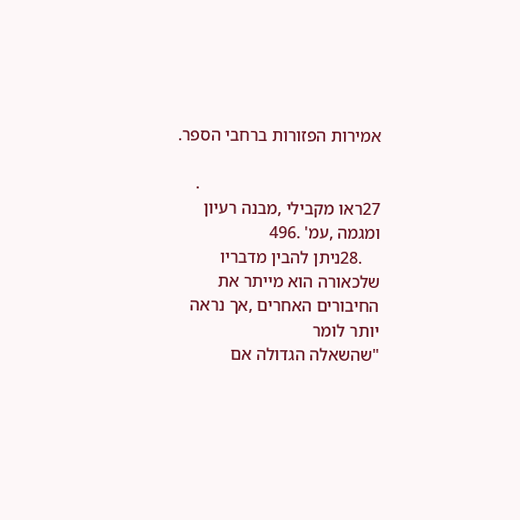אמירות הפזורות ברחבי הספר.

                                          . 27ראו מקבילי ,מבנה רעיון ומגמה ,עמ' .496
    .28ניתן להבין מדבריו שלכאורה הוא מייתר את החיבורים האחרים ,אך נראה יותר לומר
"שהשאלה הגדולה אם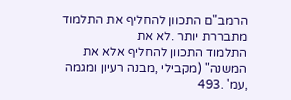הרמב"ם התכוון להחליף את התלמוד מתבררת יותר .לא את
התלמוד התכוון להחליף אלא את המשנה" (מקבילי ,מבנה רעיון ומגמה ,עמ' .493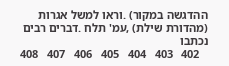ההדגשה במקור) .וראו למשל אגרות (מהדורת שילת) ,עמ' תלח .דברים רבים נכתבו
   402   403   404   405   406   407   408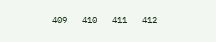409   410   411   412